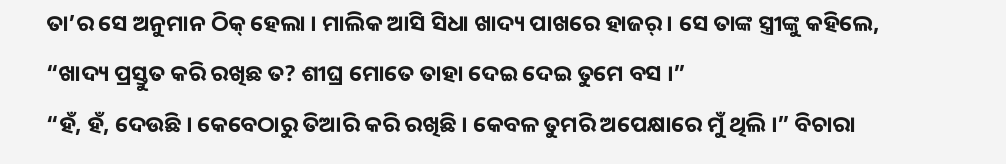ତା’ର ସେ ଅନୁମାନ ଠିକ୍ ହେଲା । ମାଲିକ ଆସି ସିଧା ଖାଦ୍ୟ ପାଖରେ ହାଜର୍ । ସେ ତାଙ୍କ ସ୍ତ୍ରୀଙ୍କୁ କହିଲେ, “ଖାଦ୍ୟ ପ୍ରସ୍ତୁତ କରି ରଖିଛ ତ? ଶୀଘ୍ର ମୋତେ ତାହା ଦେଇ ଦେଇ ତୁମେ ବସ ।”
“ହଁ, ହଁ, ଦେଉଛି । କେବେଠାରୁ ତିଆରି କରି ରଖିଛି । କେବଳ ତୁମରି ଅପେକ୍ଷାରେ ମୁଁ ଥିଲି ।” ବିଚାରା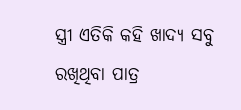ସ୍ତ୍ରୀ ଏତିକି କହି ଖାଦ୍ୟ ସବୁ ରଖିଥିବା ପାତ୍ର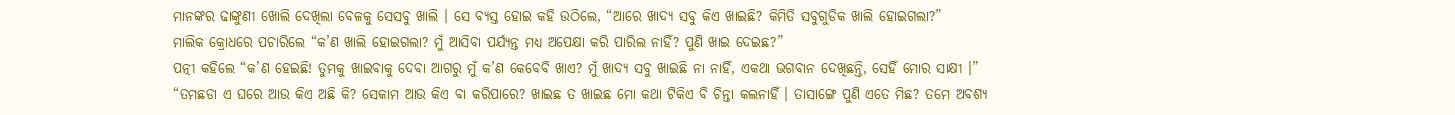ମାନଙ୍କର ଢାଙ୍କୁଣୀ ଖୋଲି ଦେଖିଲା ବେଳକୁ ସେସବୁ ଖାଲି । ସେ ବ୍ୟସ୍ତ ହୋଇ କହି ଉଠିଲେ, “ଆରେ ଖାଦ୍ୟ ସବୁ କିଏ ଖାଇଛି? କିମିତି ସବୁଗୁଡିକ ଖାଲି ହୋଇଗଲା?”
ମାଲିକ କ୍ରୋଧରେ ପଚାରିଲେ “କ’ଣ ଖାଲି ହୋଇଗଲା? ମୁଁ ଆସିବା ପର୍ଯ୍ୟନ୍ତ ମଧ୍ୟ ଅପେକ୍ଷା କରି ପାରିଲ ନାହିଁ? ପୁଣି ଖାଇ ଦେଇଛ?”
ପତ୍ନୀ କହିଲେ “କ’ଣ ହେଇଛି! ତୁମକୁ ଖାଇବାକୁ ଦେବା ଆଗରୁ ମୁଁ କ’ଣ କେବେବି ଖାଏ? ମୁଁ ଖାଦ୍ୟ ସବୁ ଖାଇଛି ନା ନାହିଁ, ଏକଥା ଭଗବାନ ଦେଖିଛନ୍ତି, ସେହିଁ ମୋର ସାକ୍ଷୀ ।”
“ତମଛଡା ଏ ଘରେ ଆଉ କିଏ ଅଛି କି? ସେକାମ ଆଉ କିଏ ବା କରିପାରେ? ଖାଇଛ ତ ଖାଇଛ ମୋ କଥା ଟିକିଏ ବି ଚିନ୍ତା କଲନାହିଁ । ତାସାଙ୍ଗେ ପୁଣି ଏତେ ମିଛ? ତମେ ଅବଶ୍ୟ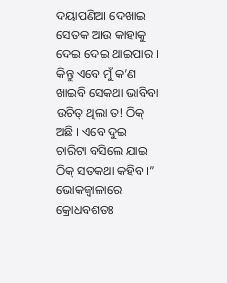ଦୟାପଣିଆ ଦେଖାଇ ସେତକ ଆଉ କାହାକୁ ଦେଇ ଦେଇ ଥାଇପାର । କିନ୍ତୁ ଏବେ ମୁଁ କ’ଣ ଖାଇବି ସେକଥା ଭାବିବା ଉଚିତ୍ ଥିଲା ତ! ଠିକ୍ ଅଛି । ଏବେ ଦୁଇ ଚାରିଟା ବସିଲେ ଯାଇ ଠିକ୍ ସତକଥା କହିବ ।” ଭୋକଜ୍ୱାଳାରେ କ୍ରୋଧବଶତଃ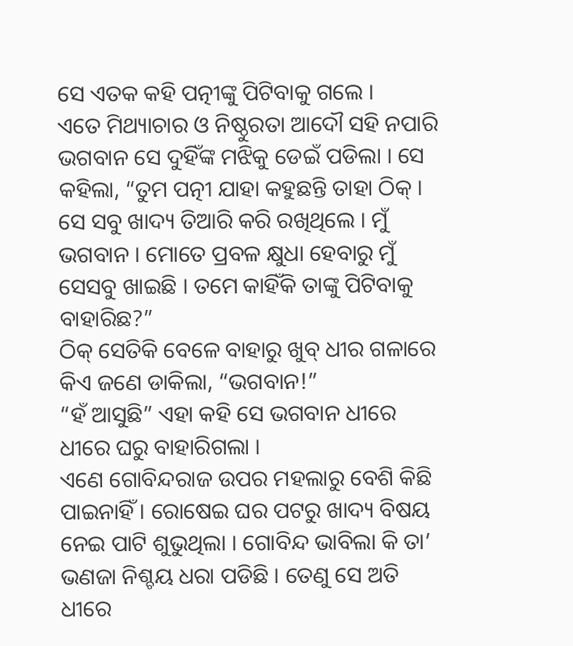ସେ ଏତକ କହି ପତ୍ନୀଙ୍କୁ ପିଟିବାକୁ ଗଲେ ।
ଏତେ ମିଥ୍ୟାଚାର ଓ ନିଷ୍ଠୁରତା ଆଦୌ ସହି ନପାରି ଭଗବାନ ସେ ଦୁହିଁଙ୍କ ମଝିକୁ ଡେଇଁ ପଡିଲା । ସେ କହିଲା, “ତୁମ ପତ୍ନୀ ଯାହା କହୁଛନ୍ତି ତାହା ଠିକ୍ । ସେ ସବୁ ଖାଦ୍ୟ ତିଆରି କରି ରଖିଥିଲେ । ମୁଁ ଭଗବାନ । ମୋତେ ପ୍ରବଳ କ୍ଷୁଧା ହେବାରୁ ମୁଁ ସେସବୁ ଖାଇଛି । ତମେ କାହିଁକି ତାଙ୍କୁ ପିଟିବାକୁ ବାହାରିଛ?”
ଠିକ୍ ସେତିକି ବେଳେ ବାହାରୁ ଖୁବ୍ ଧୀର ଗଳାରେ କିଏ ଜଣେ ଡାକିଲା, “ଭଗବାନ!”
“ହଁ ଆସୁଛି” ଏହା କହି ସେ ଭଗବାନ ଧୀରେ ଧୀରେ ଘରୁ ବାହାରିଗଲା ।
ଏଣେ ଗୋବିନ୍ଦରାଜ ଉପର ମହଲାରୁ ବେଶି କିଛି ପାଇନାହିଁ । ରୋଷେଇ ଘର ପଟରୁ ଖାଦ୍ୟ ବିଷୟ ନେଇ ପାଟି ଶୁଭୁଥିଲା । ଗୋବିନ୍ଦ ଭାବିଲା କି ତା’ ଭଣଜା ନିଶ୍ଚୟ ଧରା ପଡିଛି । ତେଣୁ ସେ ଅତି ଧୀରେ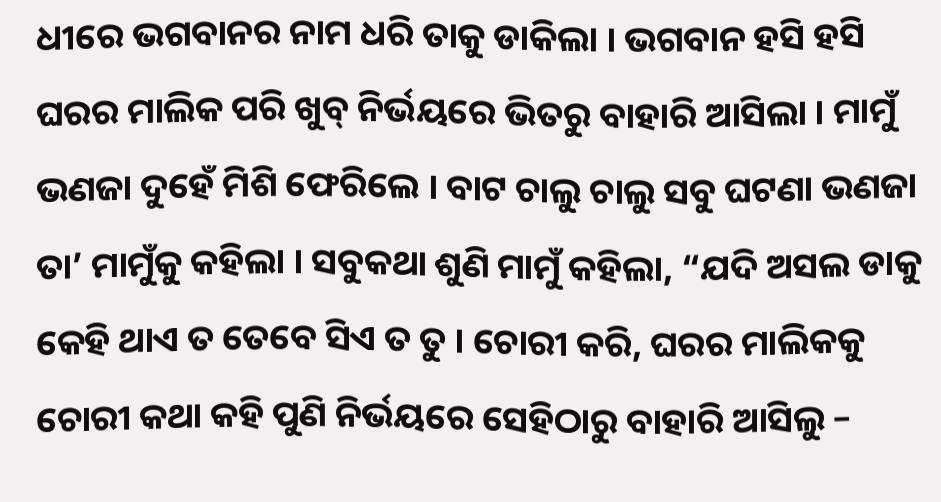ଧୀରେ ଭଗବାନର ନାମ ଧରି ତାକୁ ଡାକିଲା । ଭଗବାନ ହସି ହସି ଘରର ମାଲିକ ପରି ଖୁବ୍ ନିର୍ଭୟରେ ଭିତରୁ ବାହାରି ଆସିଲା । ମାମୁଁ ଭଣଜା ଦୁହେଁ ମିଶି ଫେରିଲେ । ବାଟ ଚାଲୁ ଚାଲୁ ସବୁ ଘଟଣା ଭଣଜା ତା’ ମାମୁଁକୁ କହିଲା । ସବୁକଥା ଶୁଣି ମାମୁଁ କହିଲା, “ଯଦି ଅସଲ ଡାକୁ କେହି ଥାଏ ତ ତେବେ ସିଏ ତ ତୁ । ଚୋରୀ କରି, ଘରର ମାଲିକକୁ ଚୋରୀ କଥା କହି ପୁଣି ନିର୍ଭୟରେ ସେହିଠାରୁ ବାହାରି ଆସିଲୁ –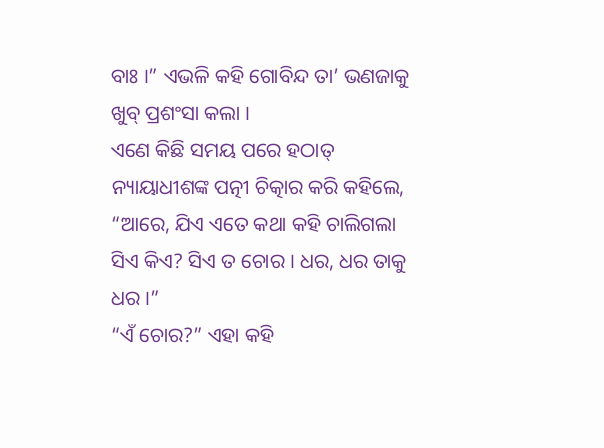ବାଃ ।” ଏଭଳି କହି ଗୋବିନ୍ଦ ତା’ ଭଣଜାକୁ ଖୁବ୍ ପ୍ରଶଂସା କଲା ।
ଏଣେ କିଛି ସମୟ ପରେ ହଠାତ୍ ନ୍ୟାୟାଧୀଶଙ୍କ ପତ୍ନୀ ଚିତ୍କାର କରି କହିଲେ, “ଆରେ, ଯିଏ ଏତେ କଥା କହି ଚାଲିଗଲା ସିଏ କିଏ? ସିଏ ତ ଚୋର । ଧର, ଧର ତାକୁ ଧର ।”
“ଏଁ ଚୋର?” ଏହା କହି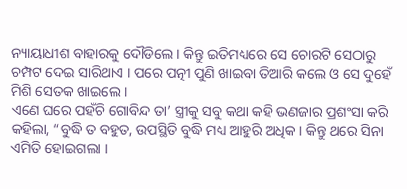ନ୍ୟାୟାଧୀଶ ବାହାରକୁ ଦୌଡିଲେ । କିନ୍ତୁ ଇତିମଧ୍ୟରେ ସେ ଚୋରଟି ସେଠାରୁ ଚମ୍ପଟ ଦେଇ ସାରିଥାଏ । ପରେ ପତ୍ନୀ ପୁଣି ଖାଇବା ତିଆରି କଲେ ଓ ସେ ଦୁହେଁ ମିଶି ସେତକ ଖାଇଲେ ।
ଏଣେ ଘରେ ପହଁଚି ଗୋବିନ୍ଦ ତା’ ସ୍ତ୍ରୀକୁ ସବୁ କଥା କହି ଭଣଜାର ପ୍ରଶଂସା କରି କହିଲା, “ବୁଦ୍ଧି ତ ବହୁତ, ଉପସ୍ଥିତି ବୁଦ୍ଧି ମଧ୍ୟ ଆହୁରି ଅଧିକ । କିନ୍ତୁ ଥରେ ସିନା ଏମିତି ହୋଇଗଲା ।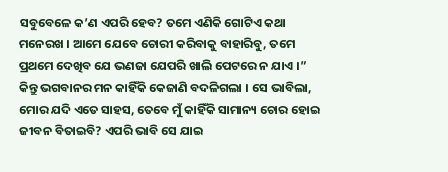ସବୁବେଳେ କ’ଣ ଏପରି ହେବ? ତମେ ଏଣିକି ଗୋଟିଏ କଥା ମନେରଖ । ଆମେ ଯେବେ ଚୋରୀ କରିବାକୁ ବାହାରିବୁ, ତମେ ପ୍ରଥମେ ଦେଖିବ ଯେ ଭଣଜା ଯେପରି ଖାଲି ପେଟରେ ନ ଯାଏ ।”
କିନ୍ତୁ ଭଗବାନର ମନ କାହିଁକି କେଜାଣି ବଦଳିଗଲା । ସେ ଭାବିଲା, ମୋର ଯଦି ଏତେ ସାହସ, ତେବେ ମୁଁ କାହିଁକି ସାମାନ୍ୟ ଚୋର ହୋଇ ଜୀବନ ବିତାଇବି? ଏପରି ଭାବି ସେ ଯାଇ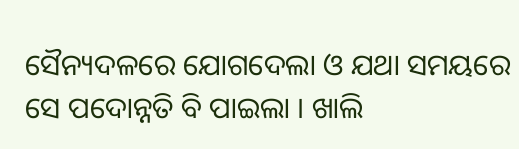ସୈନ୍ୟଦଳରେ ଯୋଗଦେଲା ଓ ଯଥା ସମୟରେ ସେ ପଦୋନ୍ନତି ବି ପାଇଲା । ଖାଲି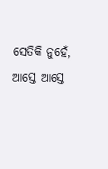ସେତିକି ନୁହେଁ, ଆସ୍ତେ ଆସ୍ତେ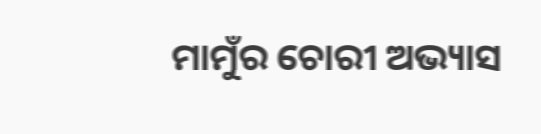ମାମୁଁର ଚୋରୀ ଅଭ୍ୟାସ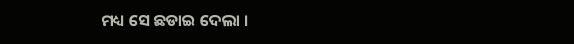ମଧ୍ୟ ସେ ଛଡାଇ ଦେଲା ।